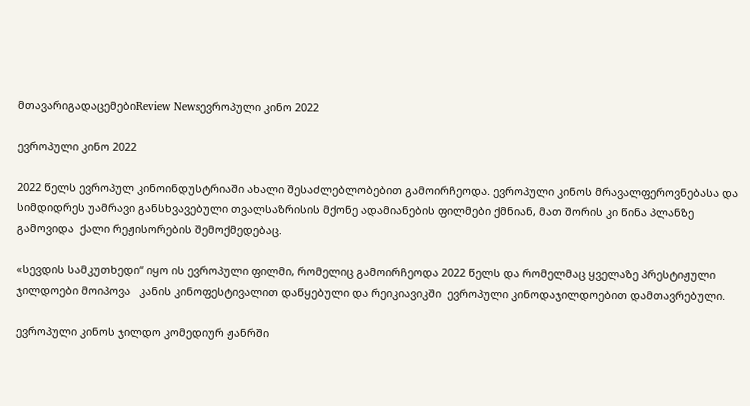მთავარიგადაცემებიReview Newsევროპული კინო 2022

ევროპული კინო 2022

2022 წელს ევროპულ კინოინდუსტრიაში ახალი შესაძლებლობებით გამოირჩეოდა. ევროპული კინოს მრავალფეროვნებასა და სიმდიდრეს უამრავი განსხვავებული თვალსაზრისის მქონე ადამიანების ფილმები ქმნიან, მათ შორის კი წინა პლანზე გამოვიდა  ქალი რეჟისორების შემოქმედებაც.

«სევდის სამკუთხედი“ იყო ის ევროპული ფილმი, რომელიც გამოირჩეოდა 2022 წელს და რომელმაც ყველაზე პრესტიჟული ჯილდოები მოიპოვა   კანის კინოფესტივალით დაწყებული და რეიკიავიკში  ევროპული კინოდაჯილდოებით დამთავრებული.

ევროპული კინოს ჯილდო კომედიურ ჟანრში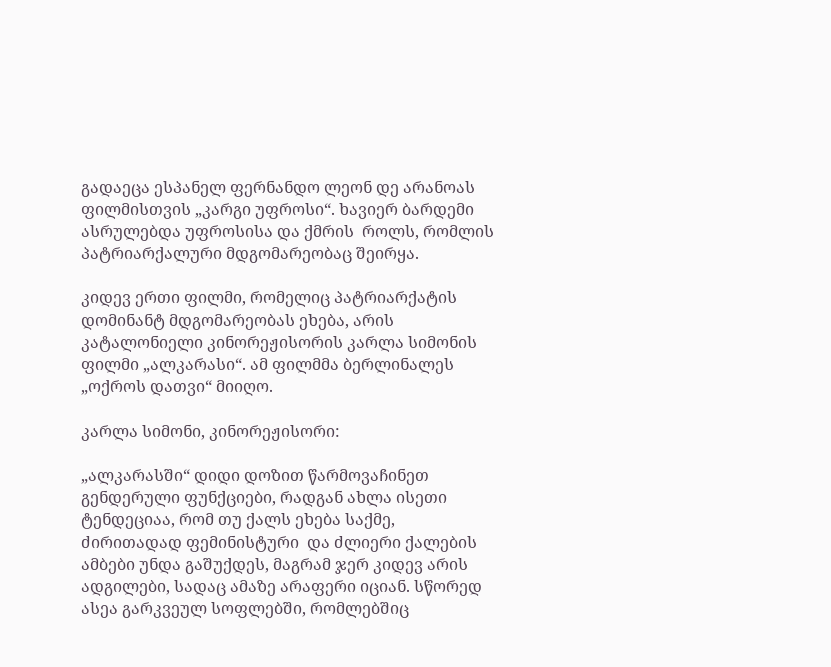გადაეცა ესპანელ ფერნანდო ლეონ დე არანოას ფილმისთვის „კარგი უფროსი“. ხავიერ ბარდემი ასრულებდა უფროსისა და ქმრის  როლს, რომლის პატრიარქალური მდგომარეობაც შეირყა.

კიდევ ერთი ფილმი, რომელიც პატრიარქატის დომინანტ მდგომარეობას ეხება, არის კატალონიელი კინორეჟისორის კარლა სიმონის ფილმი „ალკარასი“. ამ ფილმმა ბერლინალეს „ოქროს დათვი“ მიიღო.

კარლა სიმონი, კინორეჟისორი:

„ალკარასში“ დიდი დოზით წარმოვაჩინეთ გენდერული ფუნქციები, რადგან ახლა ისეთი ტენდეციაა, რომ თუ ქალს ეხება საქმე,  ძირითადად ფემინისტური  და ძლიერი ქალების ამბები უნდა გაშუქდეს, მაგრამ ჯერ კიდევ არის ადგილები, სადაც ამაზე არაფერი იციან. სწორედ ასეა გარკვეულ სოფლებში, რომლებშიც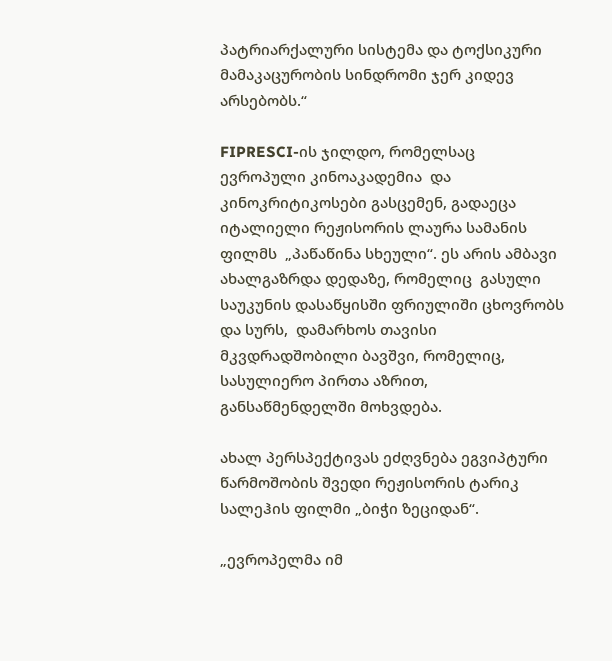პატრიარქალური სისტემა და ტოქსიკური მამაკაცურობის სინდრომი ჯერ კიდევ არსებობს.“

FIPRESCI-ის ჯილდო, რომელსაც  ევროპული კინოაკადემია  და  კინოკრიტიკოსები გასცემენ, გადაეცა იტალიელი რეჟისორის ლაურა სამანის ფილმს  „პაწაწინა სხეული“. ეს არის ამბავი ახალგაზრდა დედაზე, რომელიც  გასული საუკუნის დასაწყისში ფრიულიში ცხოვრობს და სურს,  დამარხოს თავისი მკვდრადშობილი ბავშვი, რომელიც, სასულიერო პირთა აზრით, განსაწმენდელში მოხვდება.

ახალ პერსპექტივას ეძღვნება ეგვიპტური წარმოშობის შვედი რეჟისორის ტარიკ სალეჰის ფილმი „ბიჭი ზეციდან“.

„ევროპელმა იმ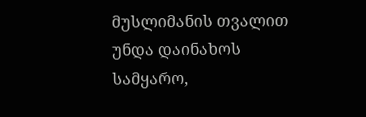მუსლიმანის თვალით უნდა დაინახოს სამყარო,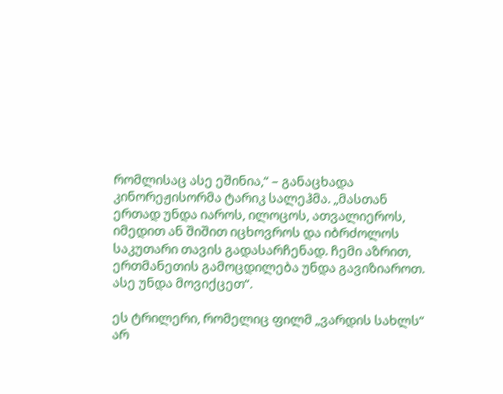რომლისაც ასე ეშინია,“ – განაცხადა  კინორეჟისორმა ტარიკ სალეჰმა. „მასთან ერთად უნდა იაროს, ილოცოს, ათვალიეროს, იმედით ან შიშით იცხოვროს და იბრძოლოს საკუთარი თავის გადასარჩენად. ჩემი აზრით, ერთმანეთის გამოცდილება უნდა გავიზიაროთ. ასე უნდა მოვიქცეთ“.

ეს ტრილერი, რომელიც ფილმ „ვარდის სახლს“ არ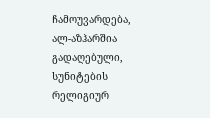ჩამოუვარდება,  ალ-აზჰარშია გადაღებული, სუნიტების რელიგიურ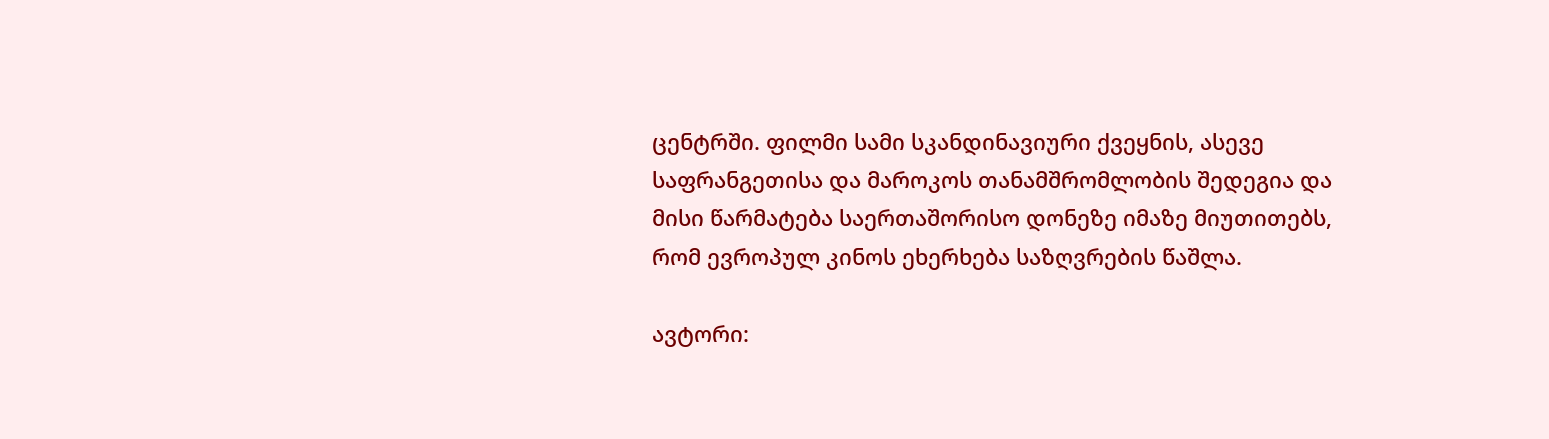ცენტრში. ფილმი სამი სკანდინავიური ქვეყნის, ასევე საფრანგეთისა და მაროკოს თანამშრომლობის შედეგია და მისი წარმატება საერთაშორისო დონეზე იმაზე მიუთითებს, რომ ევროპულ კინოს ეხერხება საზღვრების წაშლა.

ავტორი: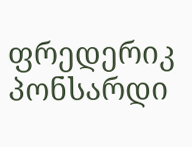ფრედერიკ პონსარდი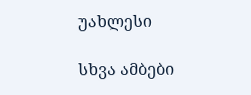უახლესი

სხვა ამბები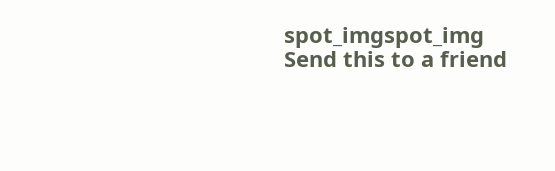spot_imgspot_img
Send this to a friend